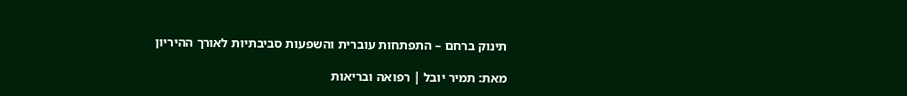תינוק ברחם – התפתחות עוברית והשפעות סביבתיות לאורך ההיריון

מאת: תמיר יובל | רפואה ובריאות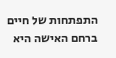התפתחות של חיים ברחם האישה היא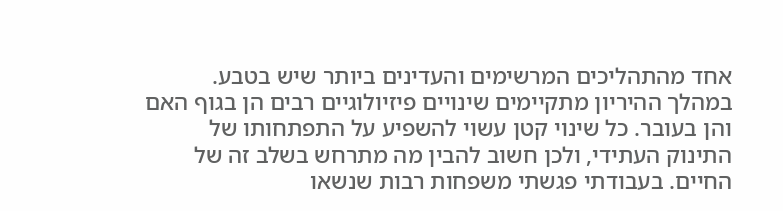אחד מהתהליכים המרשימים והעדינים ביותר שיש בטבע. במהלך ההיריון מתקיימים שינויים פיזיולוגיים רבים הן בגוף האם והן בעובר. כל שינוי קטן עשוי להשפיע על התפתחותו של התינוק העתידי, ולכן חשוב להבין מה מתרחש בשלב זה של החיים. בעבודתי פגשתי משפחות רבות שנשאו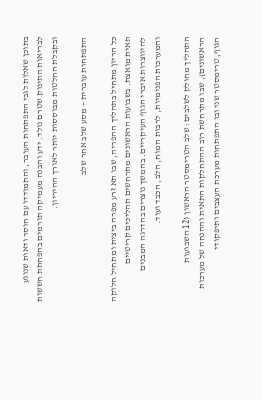בתוכן שאלות לגבי התפתחות העובר, והתמודדו עם חוסר ודאות שנוגע לבריאות התינוק שטרם נולד. ידע והבנה מעמיקה תורמים בהפחתת חששות ובקבלת החלטות מבוססות יותר לאורך ההיריון.

התפתחות עוברית – מסע שלב אחר שלב

כל הריון מתחיל בתהליך ההפריה, שבו תא זרע מפרה ביצית ומתחיל חלוקה תאית מואצת. בשבועות הראשונים מתרחשים תהליכים קריטיים להיווצרות איברי הגוף העיקריים. בהמשך נוצרים בהדרגה המבנים והמערכות הפנימיות, לרבות המוח, הלב, הכבד ועוד.

התהליך מחולק לשלבים: שלב הטרימסטר הראשון (12 השבועות הראשונים), שבו מתרחשת רוב ההתחלקות התאית וההנחה של מערכות הגוף, טרימסטר שני ובו התפתחות מערכת העצבים ותיפקודי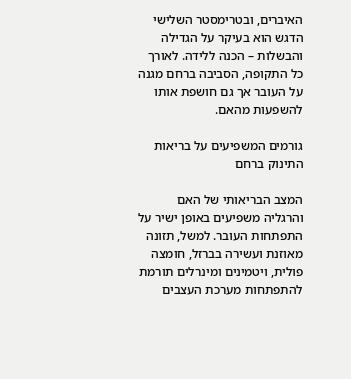האיברים, ובטרימסטר השלישי הדגש הוא בעיקר על הגדילה והבשלות – הכנה ללידה. לאורך כל התקופה, הסביבה ברחם מגנה על העובר אך גם חושפת אותו להשפעות מהאם.

גורמים המשפיעים על בריאות התינוק ברחם

המצב הבריאותי של האם והרגליה משפיעים באופן ישיר על התפתחות העובר. למשל, תזונה מאוזנת ועשירה בברזל, חומצה פולית, ויטמינים ומינרלים תורמת להתפתחות מערכת העצבים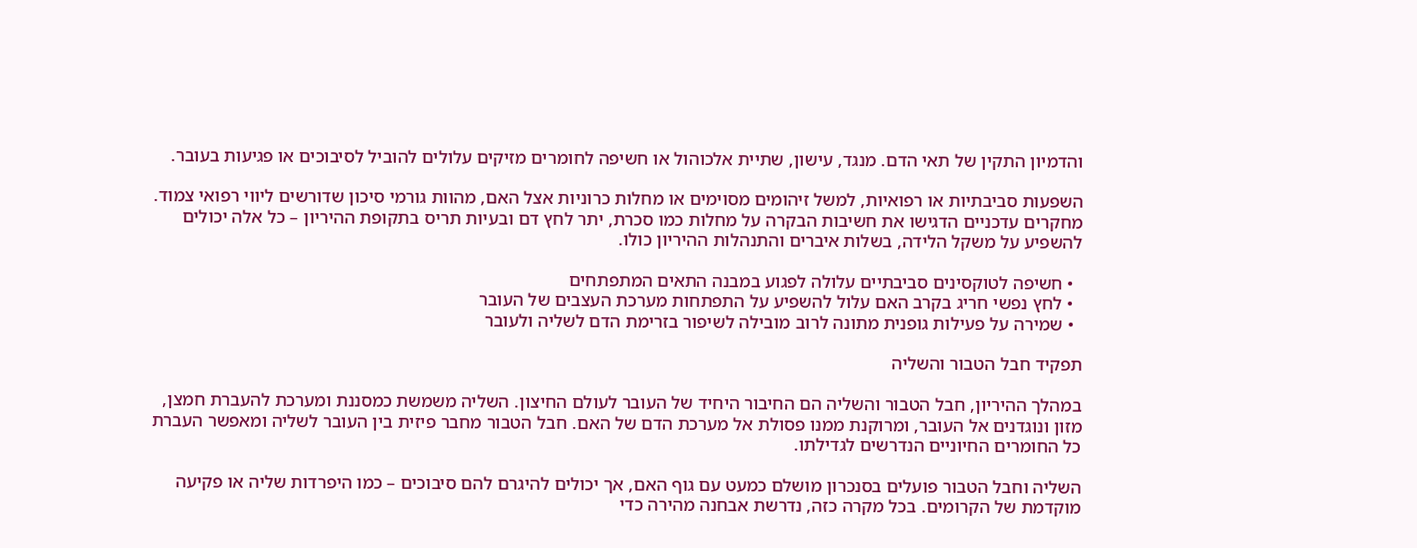והדמיון התקין של תאי הדם. מנגד, עישון, שתיית אלכוהול או חשיפה לחומרים מזיקים עלולים להוביל לסיבוכים או פגיעות בעובר.

השפעות סביבתיות או רפואיות, למשל זיהומים מסוימים או מחלות כרוניות אצל האם, מהוות גורמי סיכון שדורשים ליווי רפואי צמוד. מחקרים עדכניים הדגישו את חשיבות הבקרה על מחלות כמו סכרת, יתר לחץ דם ובעיות תריס בתקופת ההיריון – כל אלה יכולים להשפיע על משקל הלידה, בשלות איברים והתנהלות ההיריון כולו.

  • חשיפה לטוקסינים סביבתיים עלולה לפגוע במבנה התאים המתפתחים
  • לחץ נפשי חריג בקרב האם עלול להשפיע על התפתחות מערכת העצבים של העובר
  • שמירה על פעילות גופנית מתונה לרוב מובילה לשיפור בזרימת הדם לשליה ולעובר

תפקיד חבל הטבור והשליה

במהלך ההיריון, חבל הטבור והשליה הם החיבור היחיד של העובר לעולם החיצון. השליה משמשת כמסננת ומערכת להעברת חמצן, מזון ונוגדנים אל העובר, ומרוקנת ממנו פסולת אל מערכת הדם של האם. חבל הטבור מחבר פיזית בין העובר לשליה ומאפשר העברת כל החומרים החיוניים הנדרשים לגדילתו.

השליה וחבל הטבור פועלים בסנכרון מושלם כמעט עם גוף האם, אך יכולים להיגרם להם סיבוכים – כמו היפרדות שליה או פקיעה מוקדמת של הקרומים. בכל מקרה כזה, נדרשת אבחנה מהירה כדי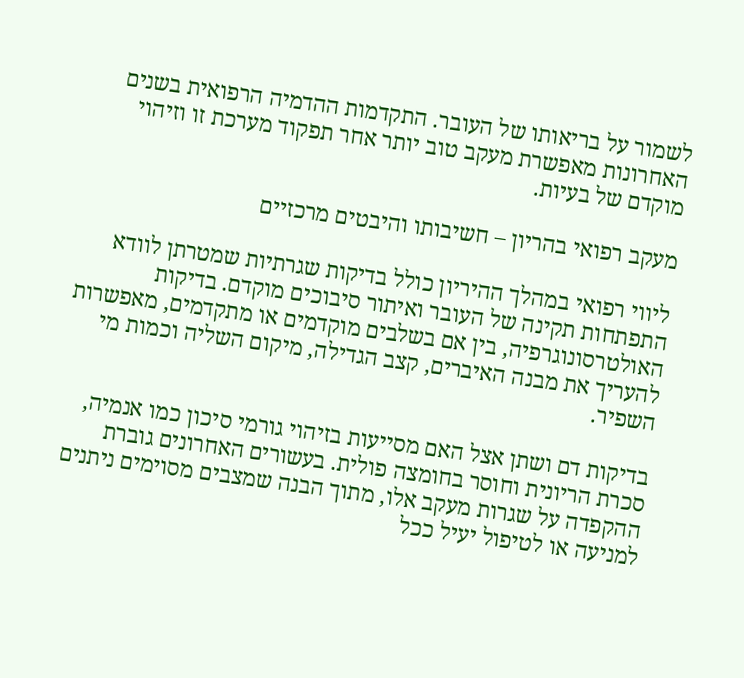לשמור על בריאותו של העובר. התקדמות ההדמיה הרפואית בשנים האחרונות מאפשרת מעקב טוב יותר אחר תפקוד מערכת זו וזיהוי מוקדם של בעיות.

מעקב רפואי בהריון – חשיבותו והיבטים מרכזיים

ליווי רפואי במהלך ההיריון כולל בדיקות שגרתיות שמטרתן לוודא התפתחות תקינה של העובר ואיתור סיבוכים מוקדם. בדיקות האולטרסונוגרפיה, בין אם בשלבים מוקדמים או מתקדמים, מאפשרות להעריך את מבנה האיברים, קצב הגדילה, מיקום השליה וכמות מי השפיר.

בדיקות דם ושתן אצל האם מסייעות בזיהוי גורמי סיכון כמו אנמיה, סכרת הריונית וחוסר בחומצה פולית. בעשורים האחרונים גוברת ההקפדה על שגרות מעקב אלו, מתוך הבנה שמצבים מסוימים ניתנים למניעה או לטיפול יעיל ככל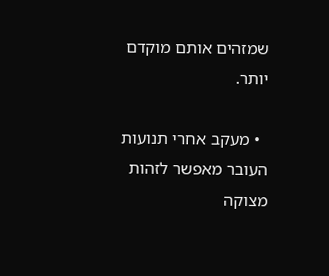שמזהים אותם מוקדם יותר.

  • מעקב אחרי תנועות העובר מאפשר לזהות מצוקה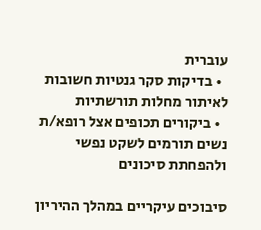עוברית
  • בדיקות סקר גנטיות חשובות לאיתור מחלות תורשתיות
  • ביקורים תכופים אצל רופא/ת נשים תורמים לשקט נפשי ולהפחתת סיכונים

סיבוכים עיקריים במהלך ההיריון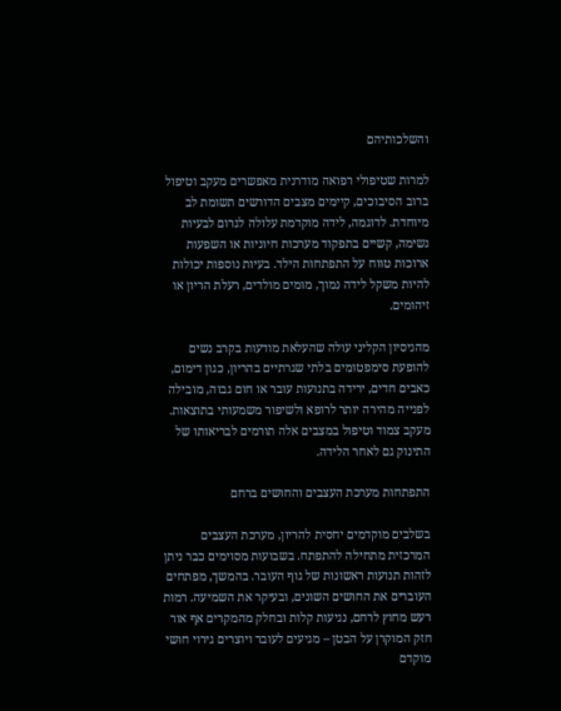והשלכותיהם

למרות שטיפולי רפואה מודרנית מאפשרים מעקב וטיפול ברוב הסיבוכים, קיימים מצבים הדורשים תשומת לב מיוחדת. לדוגמה, לידה מוקדמת עלולה לגרום לבעיות נשימה, קשיים בתפקוד מערכות חיוניות או השפעות ארוכות טווח על התפתחות הילד. בעיות נוספות יכולות להיות משקל לידה נמוך, מומים מולדים, רעלת הריון או זיהומים.

מהניסיון הקליני עולה שהעלאת מודעות בקרב נשים להופעת סימפטומים בלתי שגרתיים בהריון, כגון דימום, כאבים חדים, ירידה בתנועות עובר או חום גבוה, מובילה לפנייה מהירה יותר לרופא ולשיפור משמעותי בתוצאות. מעקב צמוד וטיפול במצבים אלה תורמים לבריאותו של התינוק גם לאחר הלידה.

התפתחות מערכת העצבים והחושים ברחם

בשלבים מוקדמים יחסית להריון, מערכת העצבים המרכזית מתחילה להתפתח. בשבועות מסוימים כבר ניתן לזהות תנועות ראשונות של גוף העובר. בהמשך, מפתחים העוברים את החושים השונים, ובעיקר את השמיעה. רמות רעש מחוץ לרחם, נגיעות קלות ובחלק מהמקרים אף אור חזק המוקרן על הבטן – מגיעים לעובר ויוצרים גירוי חושי מוקדם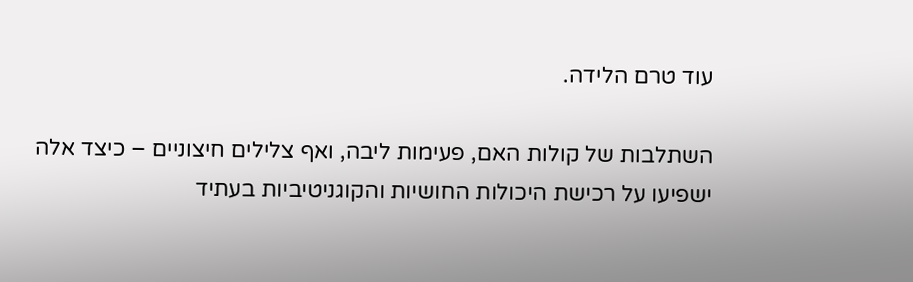עוד טרם הלידה.

השתלבות של קולות האם, פעימות ליבה, ואף צלילים חיצוניים – כיצד אלה ישפיעו על רכישת היכולות החושיות והקוגניטיביות בעתיד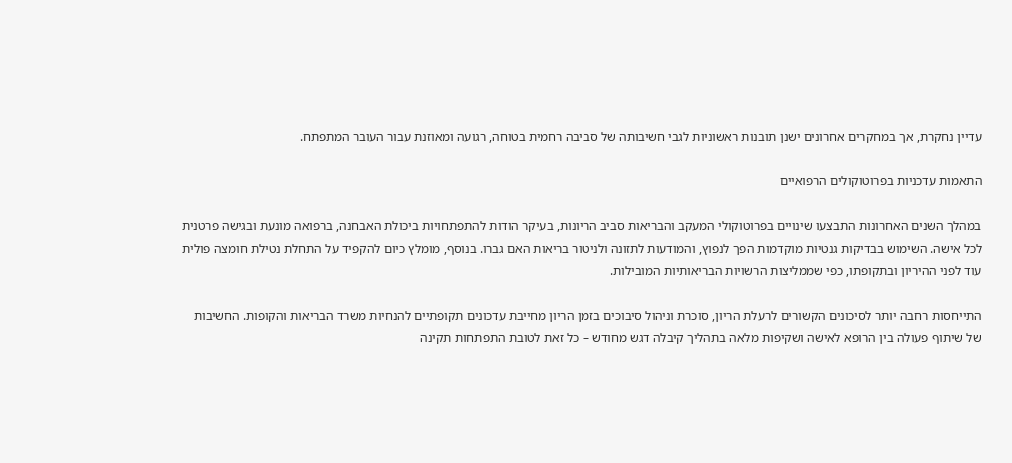עדיין נחקרת, אך במחקרים אחרונים ישנן תובנות ראשוניות לגבי חשיבותה של סביבה רחמית בטוחה, רגועה ומאוזנת עבור העובר המתפתח.

התאמות עדכניות בפרוטוקולים הרפואיים

במהלך השנים האחרונות התבצעו שינויים בפרוטוקולי המעקב והבריאות סביב הריונות, בעיקר הודות להתפתחויות ביכולת האבחנה, ברפואה מונעת ובגישה פרטנית לכל אישה. השימוש בבדיקות גנטיות מוקדמות הפך לנפוץ, והמודעות לתזונה ולניטור בריאות האם גברו. בנוסף, מומלץ כיום להקפיד על התחלת נטילת חומצה פולית עוד לפני ההיריון ובתקופתו, כפי שממליצות הרשויות הבריאותיות המובילות.

התייחסות רחבה יותר לסיכונים הקשורים לרעלת הריון, סוכרת וניהול סיבוכים בזמן הריון מחייבת עדכונים תקופתיים להנחיות משרד הבריאות והקופות. החשיבות של שיתוף פעולה בין הרופא לאישה ושקיפות מלאה בתהליך קיבלה דגש מחודש – כל זאת לטובת התפתחות תקינה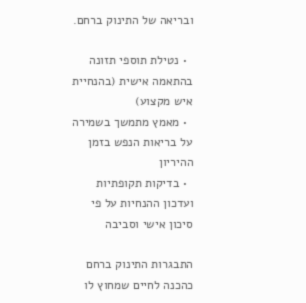ובריאה של התינוק ברחם.

  • נטילת תוספי תזונה בהתאמה אישית (בהנחיית איש מקצוע)
  • מאמץ מתמשך בשמירה על בריאות הנפש בזמן ההיריון
  • בדיקות תקופתיות ועדכון ההנחיות על פי סיכון אישי וסביבה

התבגרות התינוק ברחם כהכנה לחיים שמחוץ לו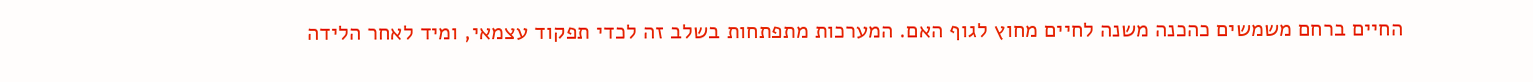החיים ברחם משמשים כהכנה משנה לחיים מחוץ לגוף האם. המערכות מתפתחות בשלב זה לכדי תפקוד עצמאי, ומיד לאחר הלידה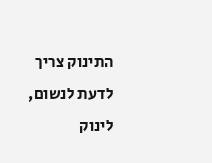התינוק צריך לדעת לנשום, לינוק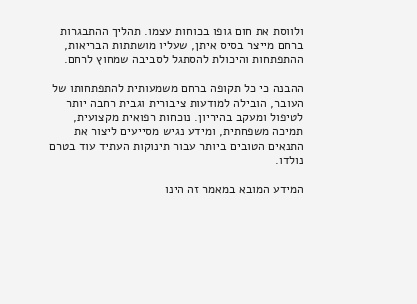ולווסת את חום גופו בכוחות עצמו. תהליך ההתבגרות ברחם מייצר בסיס איתן, שעליו מושתתות הבריאות, ההתפתחות והיכולת להסתגל לסביבה שמחוץ לרחם.

ההבנה כי כל תקופה ברחם משמעותית להתפתחותו של העובר, הובילה למודעות ציבורית וגבית רחבה יותר לטיפול ומעקב בהיריון. נוכחות רפואית מקצועית, תמיכה משפחתית, ומידע נגיש מסייעים ליצור את התנאים הטובים ביותר עבור תינוקות העתיד עוד בטרם נולדו.

המידע המובא במאמר זה הינו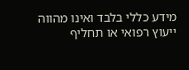מידע כללי בלבד ואינו מהווה ייעוץ רפואי או תחליף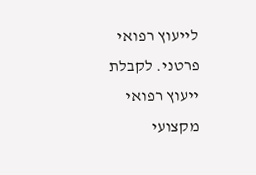לייעוץ רפואי פרטני. לקבלת ייעוץ רפואי מקצועי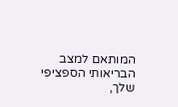המותאם למצב הבריאותי הספציפי שלך,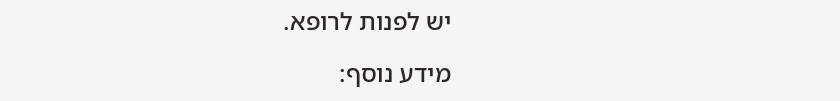יש לפנות לרופא.

מידע נוסף: